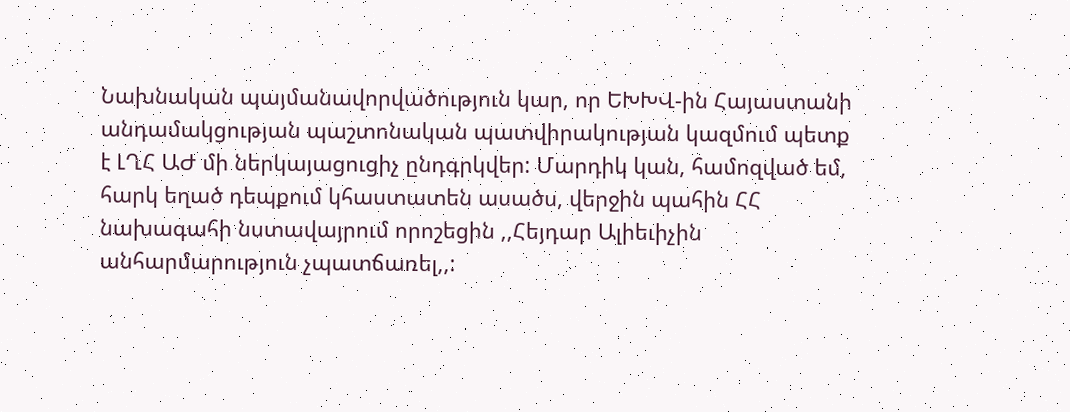Նախնական պայմանավորվածություն կար, որ ԵԽԽՎ-ին Հայաստանի անդամակցության պաշտոնական պատվիրակության կազմում պետք է ԼՂՀ ԱԺ մի ներկայացուցիչ ընդգրկվեր: Մարդիկ կան, համոզված եմ, հարկ եղած դեպքում կհաստատեն ասածս, վերջին պահին ՀՀ նախագահի նստավայրում որոշեցին ,,Հեյդար Ալիեւիչին անհարմարություն չպատճառել,,: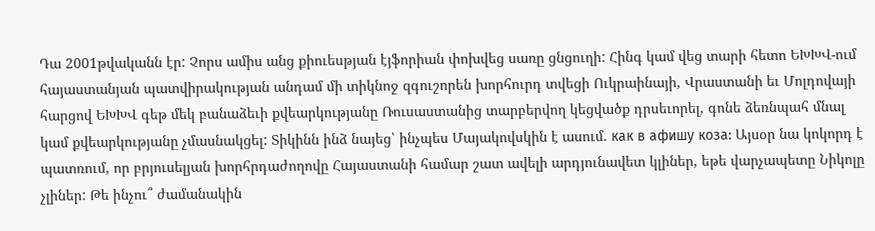Դա 2001թվականն էր: Չորս ամիս անց քիուեսթյան էյֆորիան փոխվեց սառը ցնցուղի: Հինգ կամ վեց տարի հետո ԵԽԽՎ-ում հայաստանյան պատվիրակության անդամ մի տիկնոջ զգուշորեն խորհուրդ տվեցի Ուկրաինայի, Վրաստանի եւ Մոլդովայի հարցով ԵԽԽՎ գեթ մեկ բանաձեւի քվեարկությանը Ռուսաստանից տարբերվող կեցվածք դրսեւորել, գոնե ձեռնպահ մնալ կամ քվեարկությանը չմասնակցել: Տիկինն ինձ նայեց՝ ինչպես Մայակովսկին է ասում. как в афишу коза: Այսօր նա կոկորդ է պատռում, որ բրյուսելյան խորհրդաժողովը Հայաստանի համար շատ ավելի արդյունավետ կլիներ, եթե վարչապետը Նիկոլը չլիներ: Թե ինչու՞ ժամանակին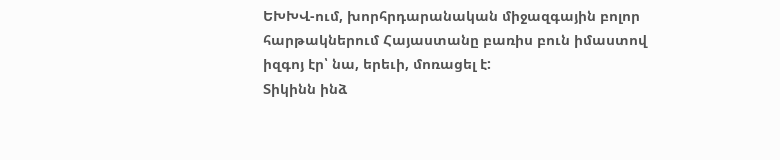ԵԽԽՎ-ում, խորհրդարանական միջազգային բոլոր հարթակներում Հայաստանը բառիս բուն իմաստով իզգոյ էր՝ նա, երեւի, մոռացել է:
Տիկինն ինձ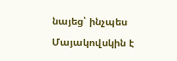նայեց՝ ինչպես Մայակովսկին է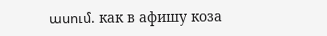ասում. как в афишу коза